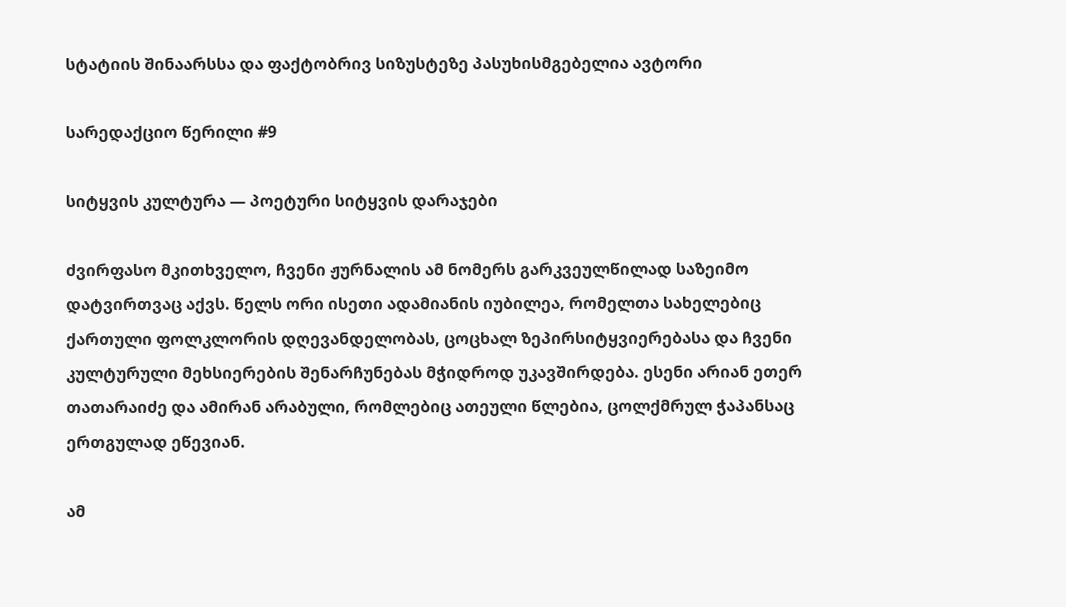სტატიის შინაარსსა და ფაქტობრივ სიზუსტეზე პასუხისმგებელია ავტორი

სარედაქციო წერილი #9

სიტყვის კულტურა — პოეტური სიტყვის დარაჯები

ძვირფასო მკითხველო, ჩვენი ჟურნალის ამ ნომერს გარკვეულწილად საზეიმო დატვირთვაც აქვს. წელს ორი ისეთი ადამიანის იუბილეა, რომელთა სახელებიც ქართული ფოლკლორის დღევანდელობას, ცოცხალ ზეპირსიტყვიერებასა და ჩვენი კულტურული მეხსიერების შენარჩუნებას მჭიდროდ უკავშირდება. ესენი არიან ეთერ თათარაიძე და ამირან არაბული, რომლებიც ათეული წლებია, ცოლქმრულ ჭაპანსაც ერთგულად ეწევიან.

ამ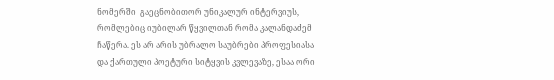ნომერში  გაეცნობითორ უნიკალურ ინტერვიუს, რომლებიც იუბილარ წყვილთან რომა კალანდაძემ ჩაწერა. ეს არ არის უბრალო საუბრები პროფესიასა და ქართული პოეტური სიტყვის კვლევაზე, ესაა ორი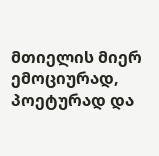მთიელის მიერ ემოციურად, პოეტურად და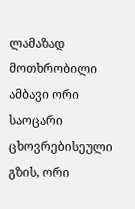ლამაზად მოთხრობილი ამბავი ორი საოცარი ცხოვრებისეული გზის, ორი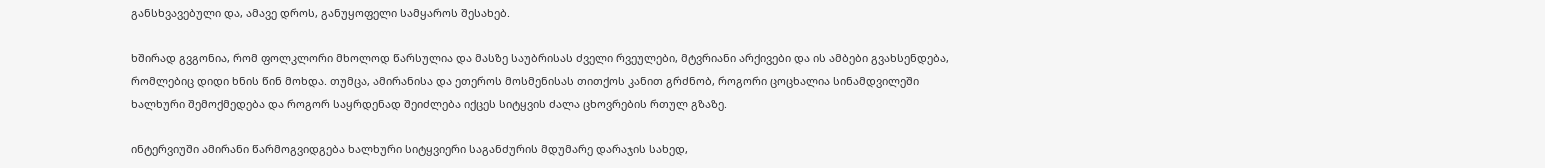განსხვავებული და, ამავე დროს, განუყოფელი სამყაროს შესახებ.

ხშირად გვგონია, რომ ფოლკლორი მხოლოდ წარსულია და მასზე საუბრისას ძველი რვეულები, მტვრიანი არქივები და ის ამბები გვახსენდება, რომლებიც დიდი ხნის წინ მოხდა. თუმცა, ამირანისა და ეთეროს მოსმენისას თითქოს კანით გრძნობ, როგორი ცოცხალია სინამდვილეში ხალხური შემოქმედება და როგორ საყრდენად შეიძლება იქცეს სიტყვის ძალა ცხოვრების რთულ გზაზე.

ინტერვიუში ამირანი წარმოგვიდგება ხალხური სიტყვიერი საგანძურის მდუმარე დარაჯის სახედ,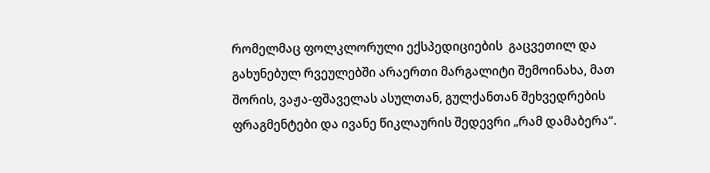რომელმაც ფოლკლორული ექსპედიციების  გაცვეთილ და გახუნებულ რვეულებში არაერთი მარგალიტი შემოინახა, მათ შორის, ვაჟა-ფშაველას ასულთან, გულქანთან შეხვედრების ფრაგმენტები და ივანე წიკლაურის შედევრი „რამ დამაბერა“.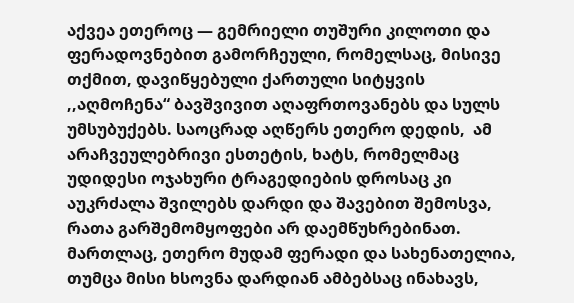აქვეა ეთეროც — გემრიელი თუშური კილოთი და ფერადოვნებით გამორჩეული, რომელსაც, მისივე თქმით, დავიწყებული ქართული სიტყვის ,,აღმოჩენა“ ბავშვივით აღაფრთოვანებს და სულს უმსუბუქებს. საოცრად აღწერს ეთერო დედის,  ამ არაჩვეულებრივი ესთეტის, ხატს, რომელმაც უდიდესი ოჯახური ტრაგედიების დროსაც კი აუკრძალა შვილებს დარდი და შავებით შემოსვა, რათა გარშემომყოფები არ დაემწუხრებინათ. მართლაც, ეთერო მუდამ ფერადი და სახენათელია, თუმცა მისი ხსოვნა დარდიან ამბებსაც ინახავს,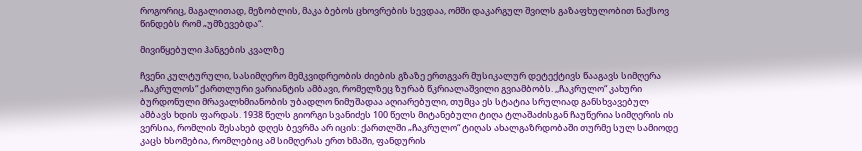როგორიც, მაგალითად, მეზობლის, მაკა ბებოს ცხოვრების სევდაა, ომში დაკარგულ შვილს გაზაფხულობით ნაქსოვ წინდებს რომ „უმზევებდა“.

მივიწყებული ჰანგების კვალზე

ჩვენი კულტურული, სასიმღერო მემკვიდრეობის ძიების გზაზე ერთგვარ მუსიკალურ დეტექტივს წააგავს სიმღერა „ჩაკრულოს“ ქართლური ვარიანტის ამბავი, რომელზეც ზურაბ წკრიალაშვილი გვიამბობს. ,,ჩაკრულო“ კახური ბურდონული მრავალხმიანობის უბადლო ნიმუშადაა აღიარებული, თუმცა ეს სტატია სრულიად განსხვავებულ ამბავს ხდის ფარდას. 1938 წელს გიორგი სვანიძეს 100 წელს მიტანებული ტიღა ტლაშაძისგან ჩაუწერია სიმღერის ის ვერსია, რომლის შესახებ დღეს ბევრმა არ იცის: ქართლში „ჩაკრულო“ ტიღას ახალგაზრდობაში თურმე სულ სამიოდე კაცს ხსომებია, რომლებიც ამ სიმღერას ერთ ხმაში, ფანდურის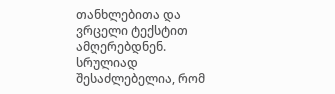თანხლებითა და ვრცელი ტექსტით ამღერებდნენ. სრულიად შესაძლებელია, რომ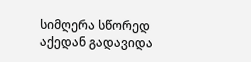სიმღერა სწორედ აქედან გადავიდა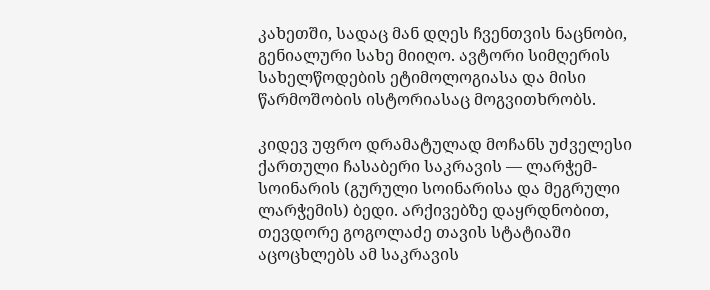კახეთში, სადაც მან დღეს ჩვენთვის ნაცნობი, გენიალური სახე მიიღო. ავტორი სიმღერის სახელწოდების ეტიმოლოგიასა და მისი წარმოშობის ისტორიასაც მოგვითხრობს.

კიდევ უფრო დრამატულად მოჩანს უძველესი ქართული ჩასაბერი საკრავის — ლარჭემ-სოინარის (გურული სოინარისა და მეგრული ლარჭემის) ბედი. არქივებზე დაყრდნობით, თევდორე გოგოლაძე თავის სტატიაში აცოცხლებს ამ საკრავის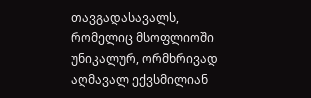თავგადასავალს, რომელიც მსოფლიოში უნიკალურ, ორმხრივად აღმავალ ექვსმილიან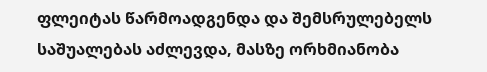ფლეიტას წარმოადგენდა და შემსრულებელს საშუალებას აძლევდა, მასზე ორხმიანობა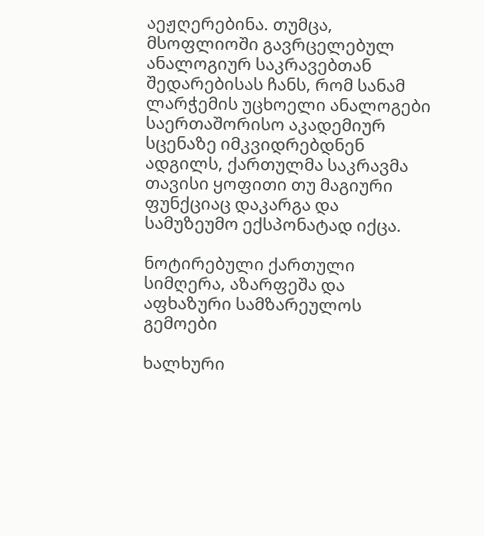აეჟღერებინა. თუმცა, მსოფლიოში გავრცელებულ ანალოგიურ საკრავებთან შედარებისას ჩანს, რომ სანამ ლარჭემის უცხოელი ანალოგები საერთაშორისო აკადემიურ სცენაზე იმკვიდრებდნენ ადგილს, ქართულმა საკრავმა თავისი ყოფითი თუ მაგიური ფუნქციაც დაკარგა და სამუზეუმო ექსპონატად იქცა.

ნოტირებული ქართული სიმღერა, აზარფეშა და აფხაზური სამზარეულოს გემოები

ხალხური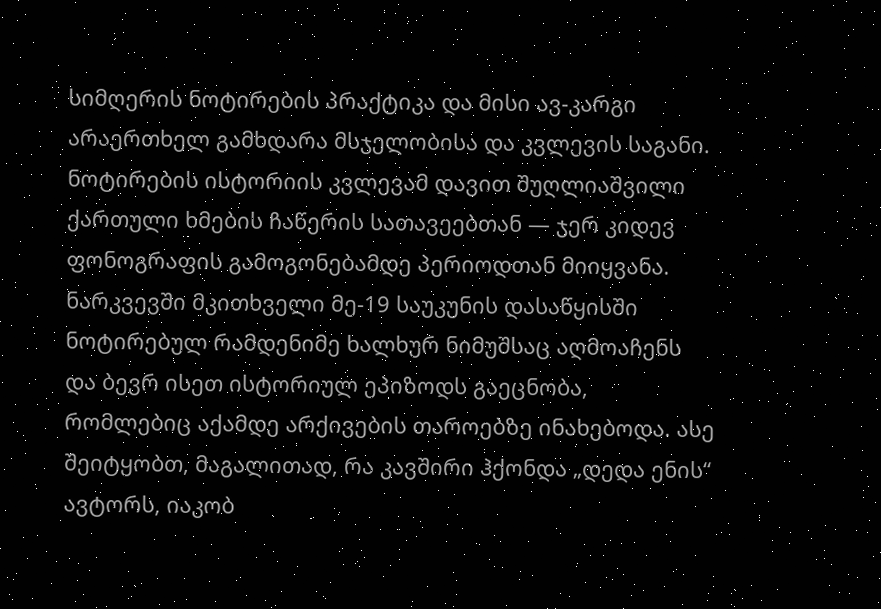სიმღერის ნოტირების პრაქტიკა და მისი ავ-კარგი არაერთხელ გამხდარა მსჯელობისა და კვლევის საგანი. ნოტირების ისტორიის კვლევამ დავით შუღლიაშვილი ქართული ხმების ჩაწერის სათავეებთან — ჯერ კიდევ ფონოგრაფის გამოგონებამდე პერიოდთან მიიყვანა. ნარკვევში მკითხველი მე-19 საუკუნის დასაწყისში ნოტირებულ რამდენიმე ხალხურ ნიმუშსაც აღმოაჩენს და ბევრ ისეთ ისტორიულ ეპიზოდს გაეცნობა, რომლებიც აქამდე არქივების თაროებზე ინახებოდა. ასე შეიტყობთ, მაგალითად, რა კავშირი ჰქონდა „დედა ენის“ ავტორს, იაკობ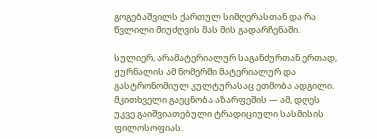გოგებაშვილს ქართულ სიმღერასთან და რა წვლილი მიუძღვის მას მის გადარჩენაში.

სულიერ, არამატერიალურ საგანძურთან ერთად, ჟურნალის ამ ნომერში მატერიალურ და გასტრონომიულ კულტურასაც ეთმობა ადგილი. მკითხველი გაეცნობა აზარფეშის — ამ, დღეს უკვე გაიშვიათებული ტრადიციული სასმისის ფილოსოფიას.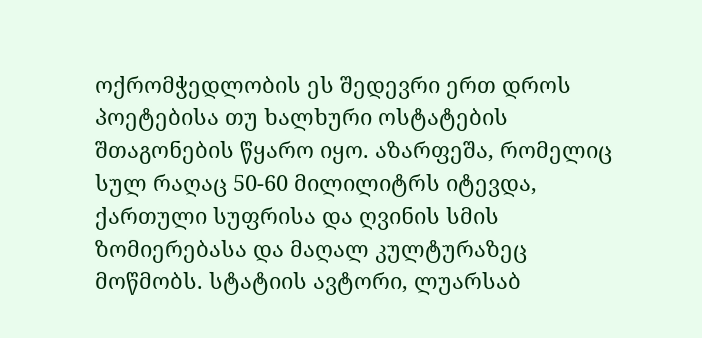ოქრომჭედლობის ეს შედევრი ერთ დროს პოეტებისა თუ ხალხური ოსტატების შთაგონების წყარო იყო. აზარფეშა, რომელიც სულ რაღაც 50-60 მილილიტრს იტევდა, ქართული სუფრისა და ღვინის სმის ზომიერებასა და მაღალ კულტურაზეც მოწმობს. სტატიის ავტორი, ლუარსაბ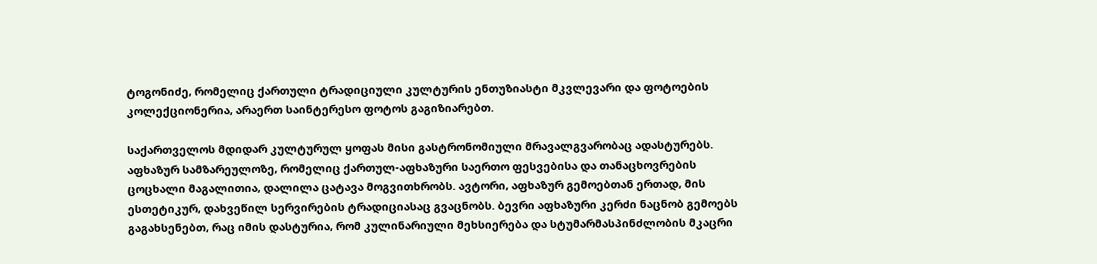ტოგონიძე, რომელიც ქართული ტრადიციული კულტურის ენთუზიასტი მკვლევარი და ფოტოების კოლექციონერია, არაერთ საინტერესო ფოტოს გაგიზიარებთ.

საქართველოს მდიდარ კულტურულ ყოფას მისი გასტრონომიული მრავალგვარობაც ადასტურებს. აფხაზურ სამზარეულოზე, რომელიც ქართულ-აფხაზური საერთო ფესვებისა და თანაცხოვრების ცოცხალი მაგალითია, დალილა ცატავა მოგვითხრობს. ავტორი, აფხაზურ გემოებთან ერთად, მის ესთეტიკურ, დახვეწილ სერვირების ტრადიციასაც გვაცნობს. ბევრი აფხაზური კერძი ნაცნობ გემოებს გაგახსენებთ, რაც იმის დასტურია, რომ კულინარიული მეხსიერება და სტუმარმასპინძლობის მკაცრი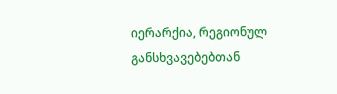იერარქია, რეგიონულ განსხვავებებთან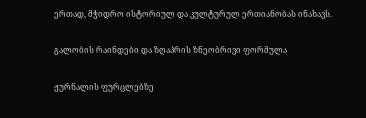ერთად, მჭიდრო ისტორიულ და კულტურულ ერთიანობას ინახავს.

გალობის რაინდები და ზღაპრის ზნეობრივი ფორმულა

ჟურნალის ფურცლებზე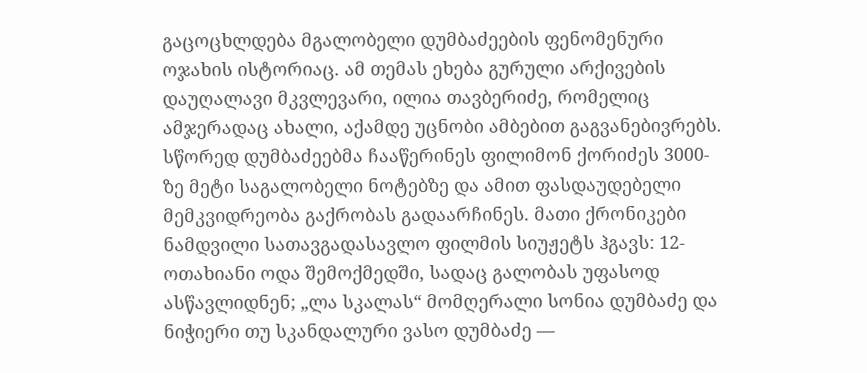გაცოცხლდება მგალობელი დუმბაძეების ფენომენური ოჯახის ისტორიაც. ამ თემას ეხება გურული არქივების დაუღალავი მკვლევარი, ილია თავბერიძე, რომელიც ამჯერადაც ახალი, აქამდე უცნობი ამბებით გაგვანებივრებს. სწორედ დუმბაძეებმა ჩააწერინეს ფილიმონ ქორიძეს 3000-ზე მეტი საგალობელი ნოტებზე და ამით ფასდაუდებელი მემკვიდრეობა გაქრობას გადაარჩინეს. მათი ქრონიკები ნამდვილი სათავგადასავლო ფილმის სიუჟეტს ჰგავს: 12-ოთახიანი ოდა შემოქმედში, სადაც გალობას უფასოდ ასწავლიდნენ; „ლა სკალას“ მომღერალი სონია დუმბაძე და ნიჭიერი თუ სკანდალური ვასო დუმბაძე —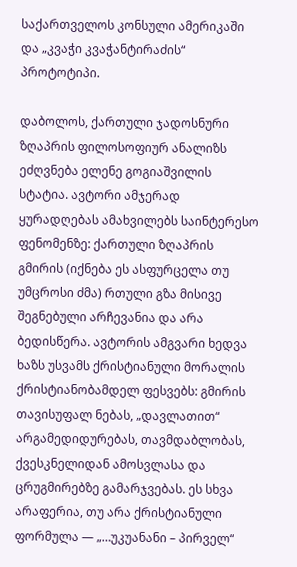საქართველოს კონსული ამერიკაში და „კვაჭი კვაჭანტირაძის“ პროტოტიპი.

დაბოლოს, ქართული ჯადოსნური ზღაპრის ფილოსოფიურ ანალიზს ეძღვნება ელენე გოგიაშვილის სტატია. ავტორი ამჯერად ყურადღებას ამახვილებს საინტერესო ფენომენზე: ქართული ზღაპრის გმირის (იქნება ეს ასფურცელა თუ უმცროსი ძმა) რთული გზა მისივე შეგნებული არჩევანია და არა ბედისწერა. ავტორის ამგვარი ხედვა ხაზს უსვამს ქრისტიანული მორალის ქრისტიანობამდელ ფესვებს: გმირის თავისუფალ ნებას, „დავლათით“ არგამედიდურებას, თავმდაბლობას, ქვესკნელიდან ამოსვლასა და ცრუგმირებზე გამარჯვებას. ეს სხვა არაფერია, თუ არა ქრისტიანული ფორმულა — „…უკუანანი – პირველ“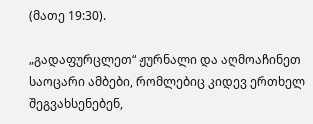(მათე 19:30).

„გადაფურცლეთ“ ჟურნალი და აღმოაჩინეთ საოცარი ამბები, რომლებიც კიდევ ერთხელ შეგვახსენებენ,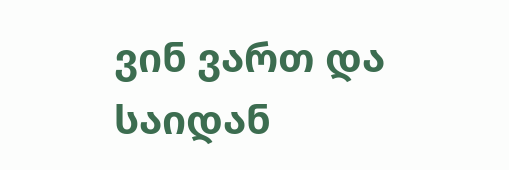ვინ ვართ და საიდან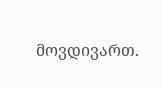მოვდივართ.